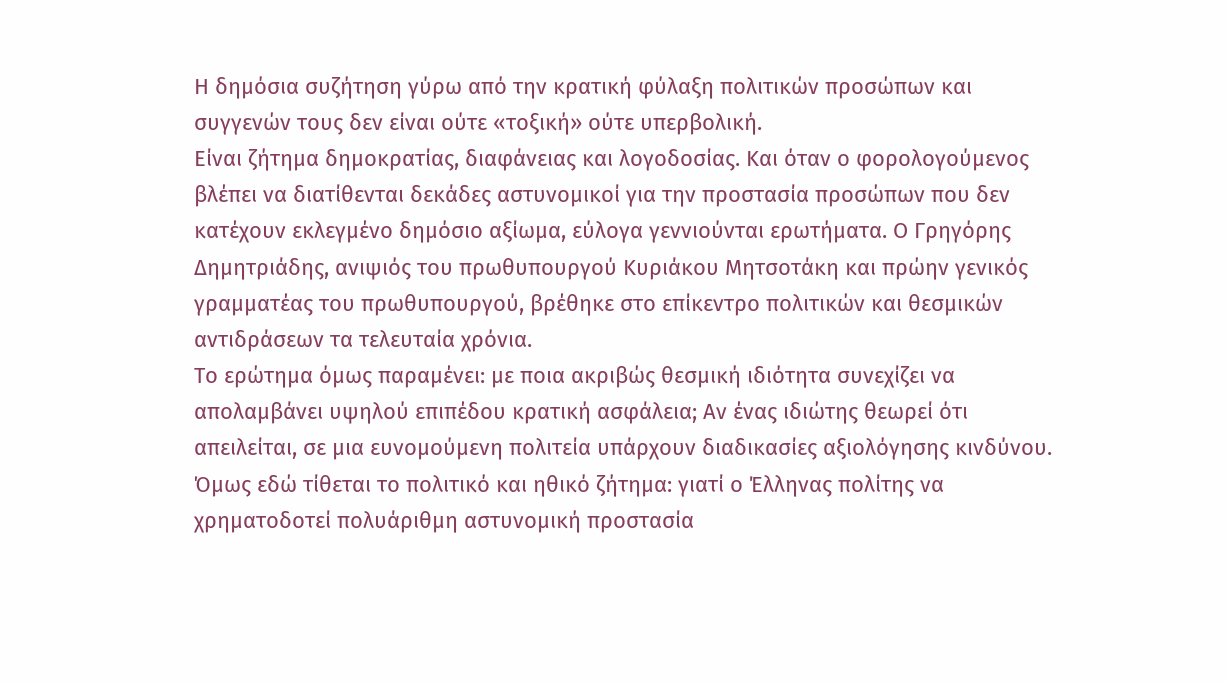Η δημόσια συζήτηση γύρω από την κρατική φύλαξη πολιτικών προσώπων και συγγενών τους δεν είναι ούτε «τοξική» ούτε υπερβολική.
Είναι ζήτημα δημοκρατίας, διαφάνειας και λογοδοσίας. Και όταν ο φορολογούμενος βλέπει να διατίθενται δεκάδες αστυνομικοί για την προστασία προσώπων που δεν κατέχουν εκλεγμένο δημόσιο αξίωμα, εύλογα γεννιούνται ερωτήματα. Ο Γρηγόρης Δημητριάδης, ανιψιός του πρωθυπουργού Κυριάκου Μητσοτάκη και πρώην γενικός γραμματέας του πρωθυπουργού, βρέθηκε στο επίκεντρο πολιτικών και θεσμικών αντιδράσεων τα τελευταία χρόνια.
Το ερώτημα όμως παραμένει: με ποια ακριβώς θεσμική ιδιότητα συνεχίζει να απολαμβάνει υψηλού επιπέδου κρατική ασφάλεια; Αν ένας ιδιώτης θεωρεί ότι απειλείται, σε μια ευνομούμενη πολιτεία υπάρχουν διαδικασίες αξιολόγησης κινδύνου. Όμως εδώ τίθεται το πολιτικό και ηθικό ζήτημα: γιατί ο Έλληνας πολίτης να χρηματοδοτεί πολυάριθμη αστυνομική προστασία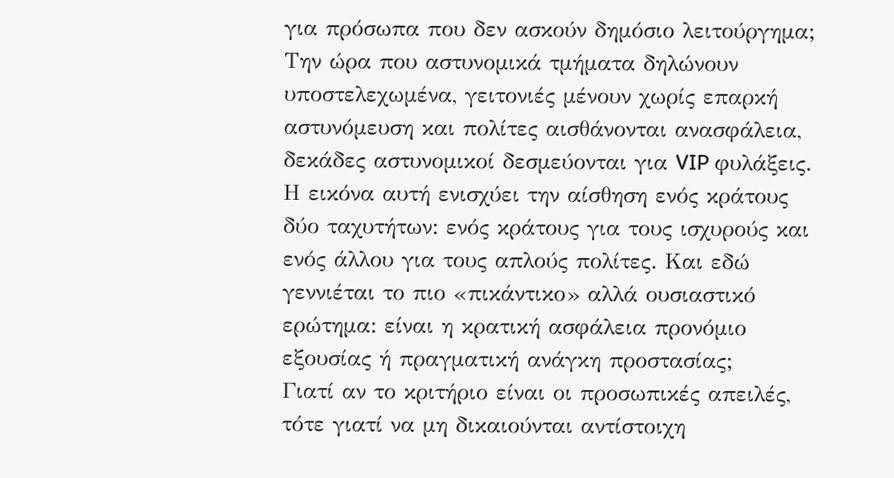για πρόσωπα που δεν ασκούν δημόσιο λειτούργημα; Την ώρα που αστυνομικά τμήματα δηλώνουν υποστελεχωμένα, γειτονιές μένουν χωρίς επαρκή αστυνόμευση και πολίτες αισθάνονται ανασφάλεια, δεκάδες αστυνομικοί δεσμεύονται για VIP φυλάξεις. Η εικόνα αυτή ενισχύει την αίσθηση ενός κράτους δύο ταχυτήτων: ενός κράτους για τους ισχυρούς και ενός άλλου για τους απλούς πολίτες. Και εδώ γεννιέται το πιο «πικάντικο» αλλά ουσιαστικό ερώτημα: είναι η κρατική ασφάλεια προνόμιο εξουσίας ή πραγματική ανάγκη προστασίας;
Γιατί αν το κριτήριο είναι οι προσωπικές απειλές, τότε γιατί να μη δικαιούνται αντίστοιχη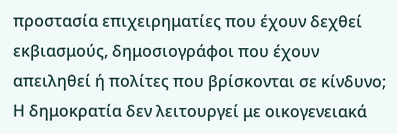προστασία επιχειρηματίες που έχουν δεχθεί εκβιασμούς, δημοσιογράφοι που έχουν απειληθεί ή πολίτες που βρίσκονται σε κίνδυνο; Η δημοκρατία δεν λειτουργεί με οικογενειακά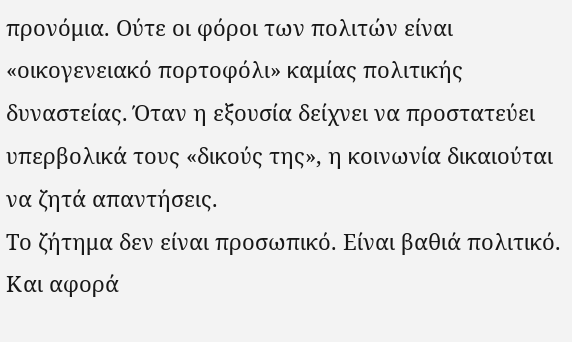προνόμια. Ούτε οι φόροι των πολιτών είναι «οικογενειακό πορτοφόλι» καμίας πολιτικής δυναστείας. Όταν η εξουσία δείχνει να προστατεύει υπερβολικά τους «δικούς της», η κοινωνία δικαιούται να ζητά απαντήσεις.
Το ζήτημα δεν είναι προσωπικό. Είναι βαθιά πολιτικό. Και αφορά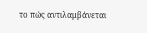το πώς αντιλαμβάνεται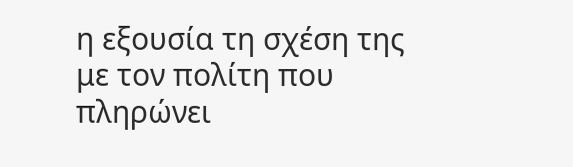η εξουσία τη σχέση της με τον πολίτη που πληρώνει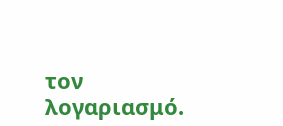τον λογαριασμό.